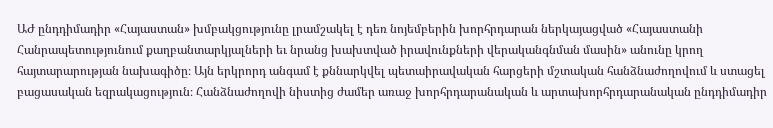ԱԺ ընդդիմադիր «Հայաստան» խմբակցությունը լրամշակել է դեռ նոյեմբերին խորհրդարան ներկայացված «Հայաստանի Հանրապետությունում քաղբանտարկյալների եւ նրանց խախտված իրավունքների վերականգնման մասին» անունը կրող հայտարարության նախագիծը։ Այն երկրորդ անգամ է քննարկվել պետաիրավական հարցերի մշտական հանձնաժողովում և ստացել բացասական եզրակացություն։ Հանձնաժողովի նիստից ժամեր առաջ խորհրդարանական և արտախորհրդարանական ընդդիմադիր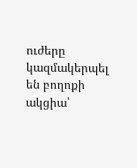ուժերը կազմակերպել են բողոքի ակցիա՝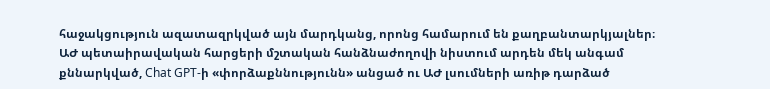հաջակցություն ազատազրկված այն մարդկանց, որոնց համարում են քաղբանտարկյալներ։
ԱԺ պետաիրավական հարցերի մշտական հանձնաժողովի նիստում արդեն մեկ անգամ քննարկված, Chat GPT-ի «փորձաքննությունն» անցած ու ԱԺ լսումների առիթ դարձած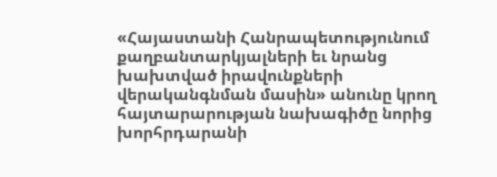«Հայաստանի Հանրապետությունում քաղբանտարկյալների եւ նրանց խախտված իրավունքների վերականգնման մասին» անունը կրող հայտարարության նախագիծը նորից խորհրդարանի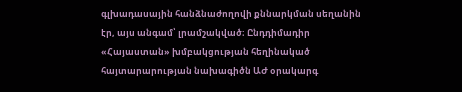գլխադասային հանձնաժողովի քննարկման սեղանին էր, այս անգամ՝ լրամշակված։ Ընդդիմադիր «Հայաստան» խմբակցության հեղինակած հայտարարության նախագիծն ԱԺ օրակարգ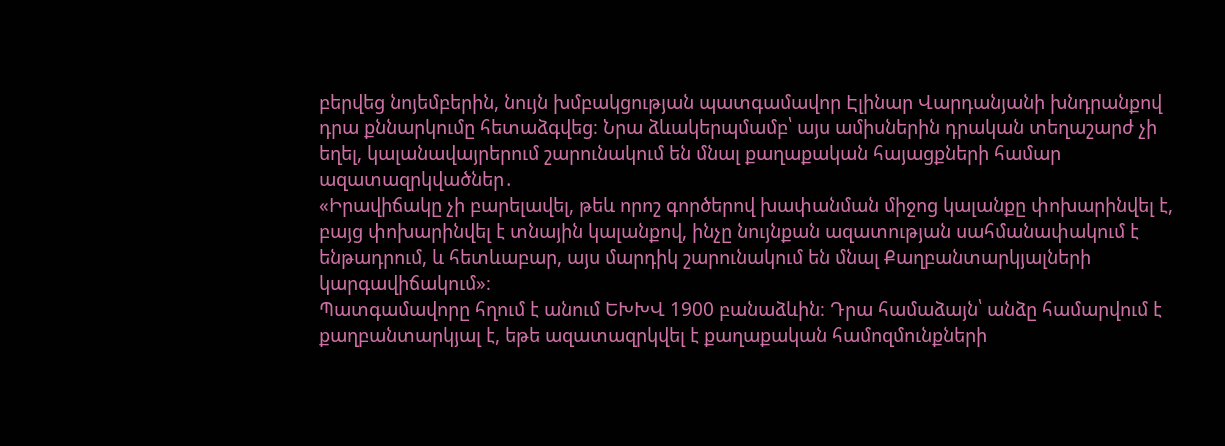բերվեց նոյեմբերին, նույն խմբակցության պատգամավոր Էլինար Վարդանյանի խնդրանքով դրա քննարկումը հետաձգվեց։ Նրա ձևակերպմամբ՝ այս ամիսներին դրական տեղաշարժ չի եղել, կալանավայրերում շարունակում են մնալ քաղաքական հայացքների համար ազատազրկվածներ․
«Իրավիճակը չի բարելավել, թեև որոշ գործերով խափանման միջոց կալանքը փոխարինվել է, բայց փոխարինվել է տնային կալանքով, ինչը նույնքան ազատության սահմանափակում է ենթադրում, և հետևաբար, այս մարդիկ շարունակում են մնալ Քաղբանտարկյալների կարգավիճակում»։
Պատգամավորը հղում է անում ԵԽԽՎ 1900 բանաձևին։ Դրա համաձայն՝ անձը համարվում է քաղբանտարկյալ է, եթե ազատազրկվել է քաղաքական համոզմունքների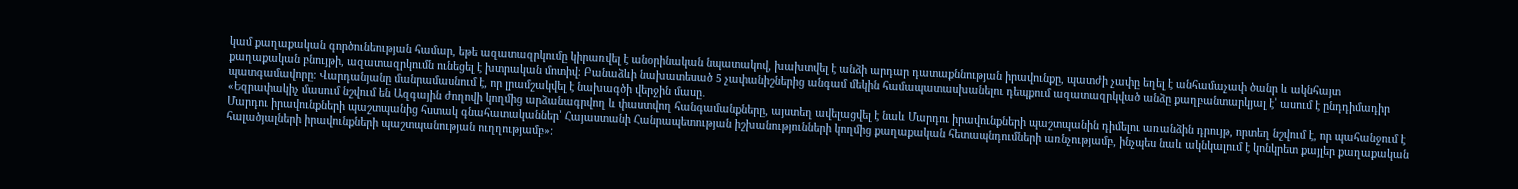կամ քաղաքական գործունեության համար, եթե ազատազրկումը կիրառվել է անօրինական նպատակով, խախտվել է անձի արդար դատաքննության իրավունքը, պատժի չափը եղել է անհամաչափ ծանր և ակնհայտ քաղաքական բնույթի, ազատազրկումն ունեցել է խտրական մոտիվ։ Բանաձևի նախատեսած 5 չափանիշներից անգամ մեկին համապատասխանելու դեպքում ազատազրկված անձը քաղբանտարկյալ է՝ ասում է ընդդիմադիր պատգամավորը։ Վարդանյանը մանրամասնում է, որ լրամշակվել է նախագծի վերջին մասը․
«Եզրափակիչ մասում նշվում են Ազգային ժողովի կողմից արձանագրվող և փաստվող հանգամանքները, այստեղ ավելացվել է նաև Մարդու իրավունքների պաշտպանին դիմելու առանձին դրույթ, որտեղ նշվում է, որ պահանջում է Մարդու իրավունքների պաշտպանից հստակ գնահատականներ՝ Հայաստանի Հանրապետության իշխանությունների կողմից քաղաքական հետապնդումների առնչությամբ, ինչպես նաև ակնկալում է կոնկրետ քայլեր քաղաքական հալածյալների իրավունքների պաշտպանության ուղղությամբ»։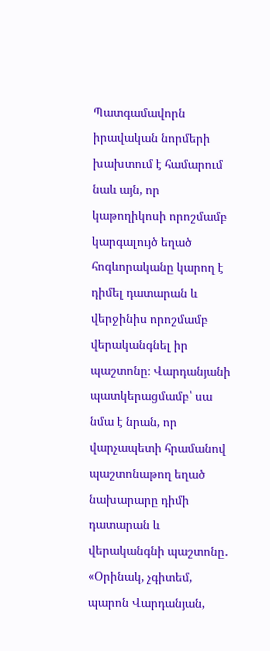Պատգամավորն իրավական նորմերի խախտում է համարում նաև այն, որ կաթողիկոսի որոշմամբ կարգալույծ եղած հոգևորականը կարող է դիմել դատարան և վերջինիս որոշմամբ վերականգնել իր պաշտոնը։ Վարդանյանի պատկերացմամբ՝ սա նմա է նրան, որ վարչապետի հրամանով պաշտոնաթող եղած նախարարը դիմի դատարան և վերականգնի պաշտոնը․
«Օրինակ, չգիտեմ, պարոն Վարդանյան,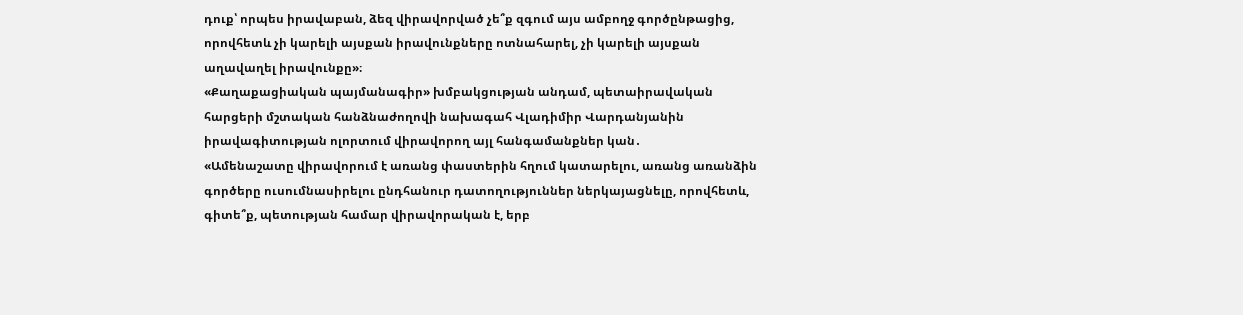դուք՝ որպես իրավաբան, ձեզ վիրավորված չե՞ք զգում այս ամբողջ գործընթացից, որովհետև չի կարելի այսքան իրավունքները ոտնահարել, չի կարելի այսքան աղավաղել իրավունքը»։
«Քաղաքացիական պայմանագիր» խմբակցության անդամ, պետաիրավական հարցերի մշտական հանձնաժողովի նախագահ Վլադիմիր Վարդանյանին իրավագիտության ոլորտում վիրավորող այլ հանգամանքներ կան․
«Ամենաշատը վիրավորում է առանց փաստերին հղում կատարելու, առանց առանձին գործերը ուսումնասիրելու ընդհանուր դատողություններ ներկայացնելը, որովհետև, գիտե՞ք, պետության համար վիրավորական է, երբ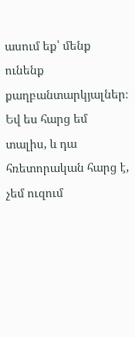ասում եք՝ մենք ունենք քաղբանտարկյալներ։ Եվ ես հարց եմ տալիս, և դա հռետորական հարց է, չեմ ուզում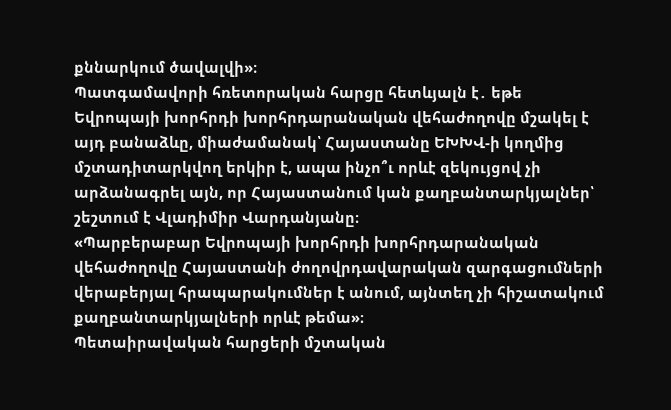քննարկում ծավալվի»։
Պատգամավորի հռետորական հարցը հետևյալն է․ եթե Եվրոպայի խորհրդի խորհրդարանական վեհաժողովը մշակել է այդ բանաձևը, միաժամանակ՝ Հայաստանը ԵԽԽՎ-ի կողմից մշտադիտարկվող երկիր է, ապա ինչո՞ւ որևէ զեկույցով չի արձանագրել այն, որ Հայաստանում կան քաղբանտարկյալներ՝ շեշտում է Վլադիմիր Վարդանյանը։
«Պարբերաբար Եվրոպայի խորհրդի խորհրդարանական վեհաժողովը Հայաստանի ժողովրդավարական զարգացումների վերաբերյալ հրապարակումներ է անում, այնտեղ չի հիշատակում քաղբանտարկյալների որևէ թեմա»։
Պետաիրավական հարցերի մշտական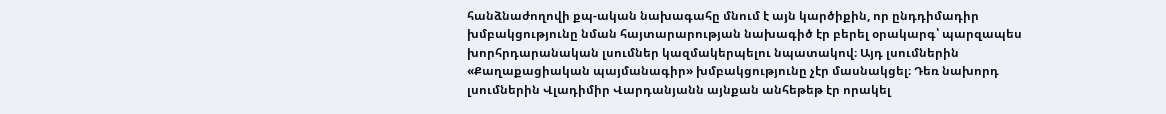հանձնաժողովի քպ-ական նախագահը մնում է այն կարծիքին, որ ընդդիմադիր խմբակցությունը նման հայտարարության նախագիծ էր բերել օրակարգ՝ պարզապես խորհրդարանական լսումներ կազմակերպելու նպատակով։ Այդ լսումներին «Քաղաքացիական պայմանագիր» խմբակցությունը չէր մասնակցել։ Դեռ նախորդ լսումներին Վլադիմիր Վարդանյանն այնքան անհեթեթ էր որակել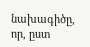նախագիծը, որ, ըստ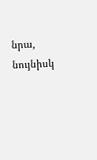նրա, նույնիսկ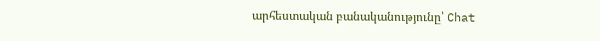արհեստական բանականությունը՝ Chat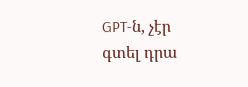GPT-ն, չէր գտել դրա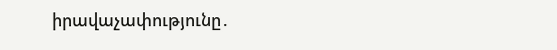իրավաչափությունը․